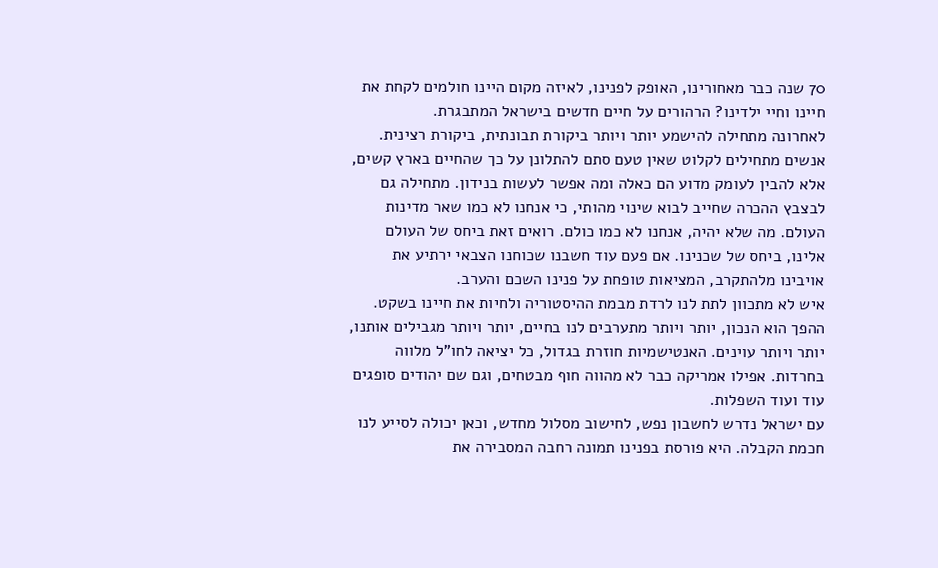70 שנה כבר מאחורינו, האופק לפנינו, לאיזה מקום היינו חולמים לקחת את חיינו וחיי ילדינו? הרהורים על חיים חדשים בישראל המתבגרת.
לאחרונה מתחילה להישמע יותר ויותר ביקורת תבונתית, ביקורת רצינית. אנשים מתחילים לקלוט שאין טעם סתם להתלונן על כך שהחיים בארץ קשים, אלא להבין לעומק מדוע הם כאלה ומה אפשר לעשות בנידון. מתחילה גם לבצבץ ההכרה שחייב לבוא שינוי מהותי, כי אנחנו לא כמו שאר מדינות העולם. מה שלא יהיה, אנחנו לא כמו כולם. רואים זאת ביחס של העולם אלינו, ביחס של שכנינו. אם פעם עוד חשבנו שכוחנו הצבאי ירתיע את אויבינו מלהתקרב, המציאות טופחת על פנינו השכם והערב.
איש לא מתכוון לתת לנו לרדת מבמת ההיסטוריה ולחיות את חיינו בשקט. ההפך הוא הנכון, יותר ויותר מתערבים לנו בחיים, יותר ויותר מגבילים אותנו, יותר ויותר עוינים. האנטישמיות חוזרת בגדול, כל יציאה לחו"ל מלווה בחרדות. אפילו אמריקה כבר לא מהווה חוף מבטחים, וגם שם יהודים סופגים עוד ועוד השפלות.
עם ישראל נדרש לחשבון נפש, לחישוב מסלול מחדש, וכאן יכולה לסייע לנו חכמת הקבלה. היא פורסת בפנינו תמונה רחבה המסבירה את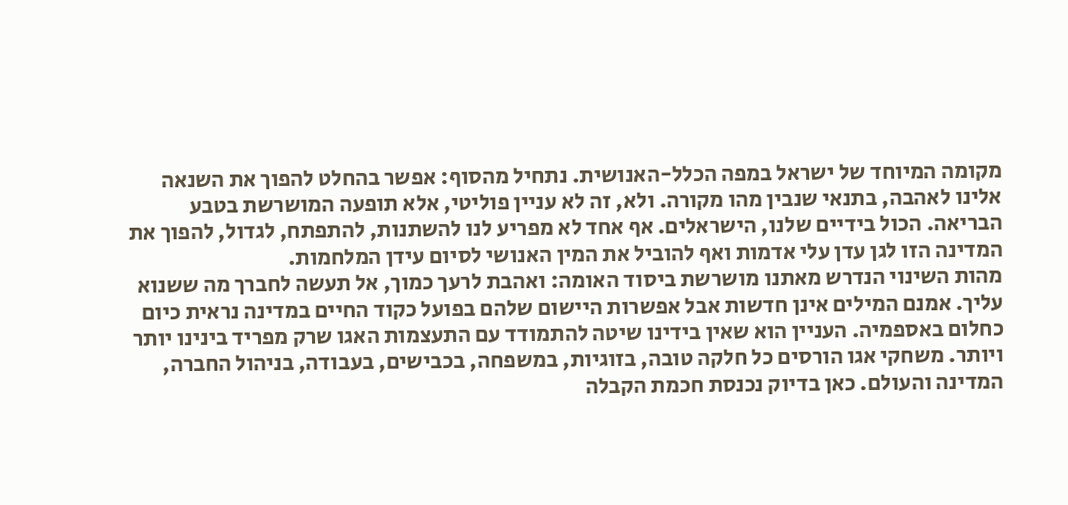מקומה המיוחד של ישראל במפה הכלל-האנושית. נתחיל מהסוף: אפשר בהחלט להפוך את השנאה אלינו לאהבה, בתנאי שנבין מהו מקורה. ולא, זה לא עניין פוליטי, אלא תופעה המושרשת בטבע הבריאה. הכול בידיים שלנו, הישראלים. אף אחד לא מפריע לנו להשתנות, להתפתח, לגדול, להפוך את המדינה הזו לגן עדן עלי אדמות ואף להוביל את המין האנושי לסיום עידן המלחמות.
מהות השינוי הנדרש מאתנו מושרשת ביסוד האומה: ואהבת לרעך כמוך, אל תעשה לחברך מה ששנוא עליך. אמנם המילים אינן חדשות אבל אפשרות היישום שלהם בפועל כקוד החיים במדינה נראית כיום כחלום באספמיה. העניין הוא שאין בידינו שיטה להתמודד עם התעצמות האגו שרק מפריד בינינו יותר ויותר. משחקי אגו הורסים כל חלקה טובה, בזוגיות, במשפחה, בכבישים, בעבודה, בניהול החברה, המדינה והעולם. כאן בדיוק נכנסת חכמת הקבלה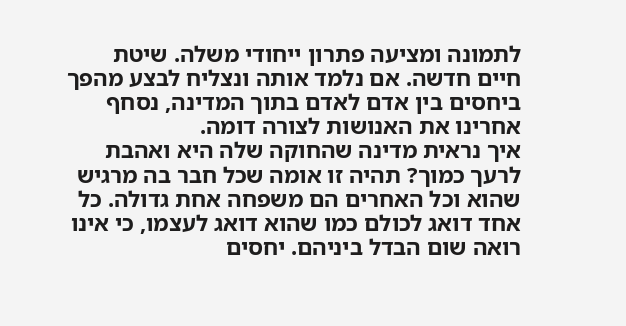לתמונה ומציעה פתרון ייחודי משלה. שיטת חיים חדשה. אם נלמד אותה ונצליח לבצע מהפך ביחסים בין אדם לאדם בתוך המדינה, נסחף אחרינו את האנושות לצורה דומה.
איך נראית מדינה שהחוקה שלה היא ואהבת לרעך כמוך? תהיה זו אומה שכל חבר בה מרגיש שהוא וכל האחרים הם משפחה אחת גדולה. כל אחד דואג לכולם כמו שהוא דואג לעצמו, כי אינו רואה שום הבדל ביניהם. יחסים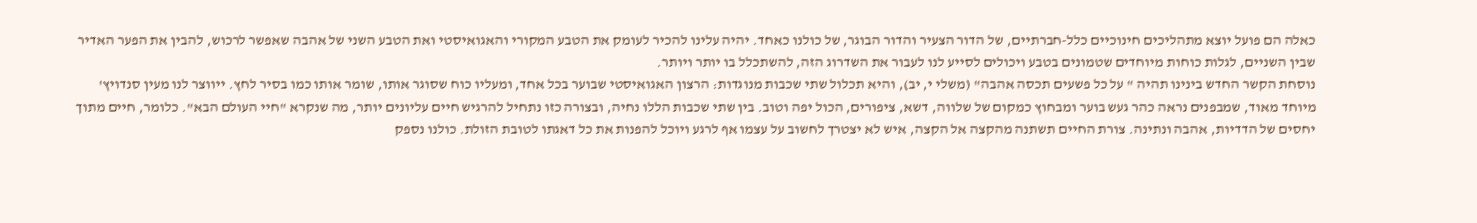כאלה הם פועל יוצא מתהליכים חינוכיים כלל-חברתיים, של הדור הצעיר והדור הבוגר, של כולנו כאחד. יהיה עלינו להכיר לעומק את הטבע המקורי והאגואיסטי ואת הטבע השני של אהבה שאפשר לרכוש, להבין את הפער האדיר שבין השניים, לגלות כוחות מיוחדים שטמונים בטבע ויכולים לסייע לנו לעבור את השדרוג הזה, להשתכלל בו יותר ויותר.
נוסחת הקשר החדש בינינו תהיה " על כל פשעים תכסה אהבה" (משלי י, יב), והיא תכלול שתי שכבות מנוגדות: הרצון האגואיסטי שבוער בכל אחד, ומעליו כוח שסוגר אותו, שומר אותו כמו בסיר לחץ. ייווצר לנו מעין סנדויץ' מיוחד מאוד, שמבפנים נראה כהר געש בוער ומבחוץ כמקום של שלווה, דשא, ציפורים, הכול יפה וטוב. בין שתי שכבות הללו נחיה, ובצורה כזו נתחיל להרגיש חיים עליונים יותר, מה שנקרא "חיי העולם הבא". כלומר, חיים מתוך יחסים של הדדיות, אהבה ונתינה. צורת החיים תשתנה מהקצה אל הקצה, איש לא יצטרך לחשוב על עצמו אף לרגע ויוכל להפנות את כל דאגתו לטובת הזולת. כולנו נספק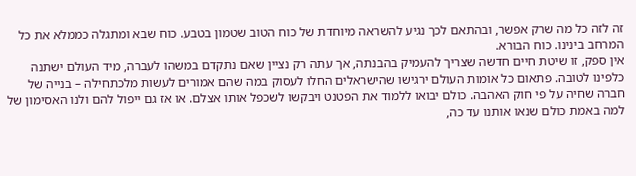זה לזה כל מה שרק אפשר, ובהתאם לכך נגיע להשראה מיוחדת של כוח הטוב שטמון בטבע. כוח שבא ומתגלה כממלא את כל המרחב בינינו. כוח הבורא.
אין ספק, זו שיטת חיים חדשה שצריך להעמיק בהבנתה, אך עתה רק נציין שאם נתקדם במשהו לעברה, מיד העולם ישתנה כלפינו לטובה. פתאום כל אומות העולם ירגישו שהישראלים החלו לעסוק במה שהם אמורים לעשות מלכתחילה – בנייה של חברה שחיה על פי חוק האהבה. כולם יבואו ללמוד את הפטנט ויבקשו לשכפל אותו אצלם. או אז גם ייפול להם ולנו האסימון של למה באמת כולם שנאו אותנו עד כה,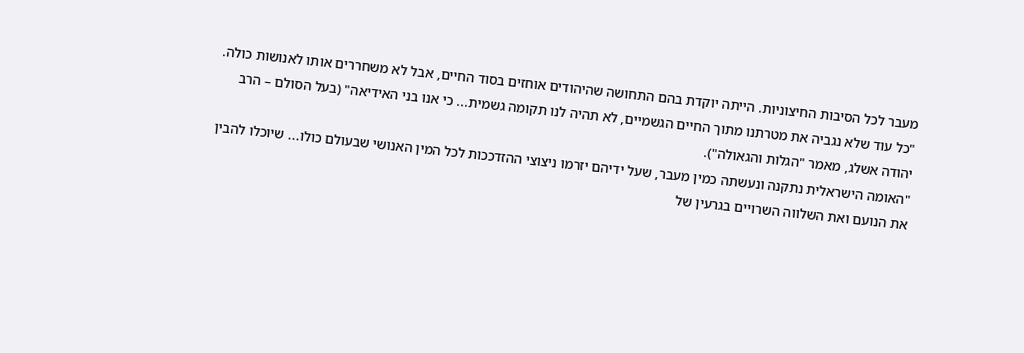מעבר לכל הסיבות החיצוניות. הייתה יוקדת בהם התחושה שהיהודים אוחזים בסוד החיים, אבל לא משחררים אותו לאנושות כולה.
"כל עוד שלא נגביה את מטרתנו מתוך החיים הגשמיים, לא תהיה לנו תקומה גשמית... כי אנו בני האידיאה" (בעל הסולם – הרב יהודה אשלג, מאמר "הגלות והגאולה").
"האומה הישראלית נתקנה ונעשתה כמין מעבר, שעל ידיהם יזרמו ניצוצי ההזדככות לכל המין האנושי שבעולם כולו... שיוכלו להבין את הנועם ואת השלווה השרויים בגרעין של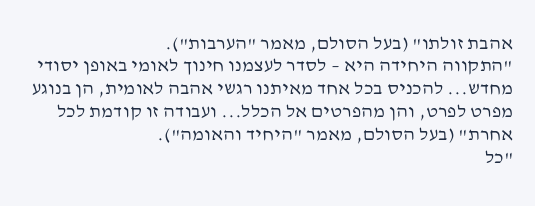אהבת זולתו" (בעל הסולם, מאמר "הערבות").
"התקווה היחידה היא – לסדר לעצמנו חינוך לאומי באופן יסודי מחדש... להכניס בכל אחד מאיתנו רגשי אהבה לאומית, הן בנוגע מפרט לפרט, והן מהפרטים אל הכלל... ועבודה זו קודמת לכל אחרת" (בעל הסולם, מאמר "היחיד והאומה").
"כל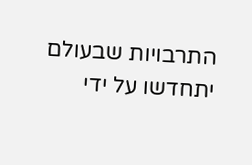התרבויות שבעולם יתחדשו על ידי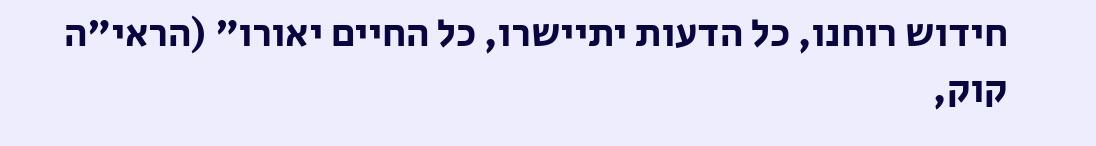חידוש רוחנו, כל הדעות יתיישרו, כל החיים יאורו" (הראי"ה קוק,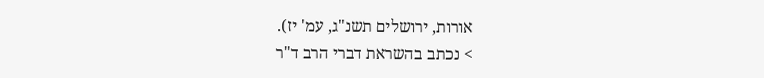אורות, ירושלים תשנ"ג, עמ' יז).
> נכתב בהשראת דברי הרב ד"ר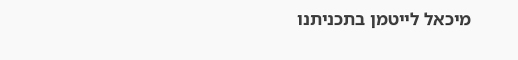מיכאל לייטמן בתכניתנו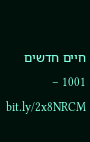חיים חדשים 1001 – bit.ly/2x8NRCM